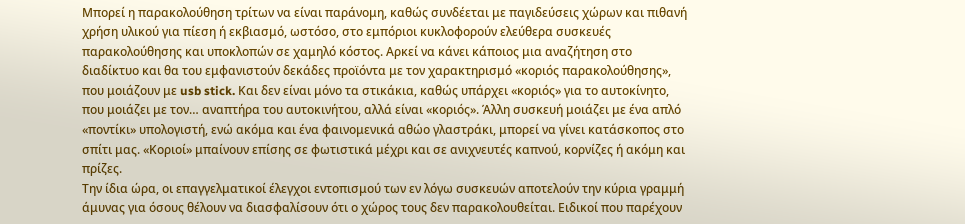Μπορεί η παρακολούθηση τρίτων να είναι παράνομη, καθώς συνδέεται με παγιδεύσεις χώρων και πιθανή χρήση υλικού για πίεση ή εκβιασμό, ωστόσο, στο εμπόριοι κυκλοφορούν ελεύθερα συσκευές παρακολούθησης και υποκλοπών σε χαμηλό κόστος. Αρκεί να κάνει κάποιος μια αναζήτηση στο διαδίκτυο και θα του εμφανιστούν δεκάδες προϊόντα με τον χαρακτηρισμό «κοριός παρακολούθησης», που μοιάζουν με usb stick. Και δεν είναι μόνο τα στικάκια, καθώς υπάρχει «κοριός» για το αυτοκίνητο, που μοιάζει με τον… αναπτήρα του αυτοκινήτου, αλλά είναι «κοριός». Άλλη συσκευή μοιάζει με ένα απλό «ποντίκι» υπολογιστή, ενώ ακόμα και ένα φαινομενικά αθώο γλαστράκι, μπορεί να γίνει κατάσκοπος στο σπίτι μας. «Κοριοί» μπαίνουν επίσης σε φωτιστικά μέχρι και σε ανιχνευτές καπνού, κορνίζες ή ακόμη και πρίζες.
Την ίδια ώρα, οι επαγγελματικοί έλεγχοι εντοπισμού των εν λόγω συσκευών αποτελούν την κύρια γραμμή άμυνας για όσους θέλουν να διασφαλίσουν ότι ο χώρος τους δεν παρακολουθείται. Ειδικοί που παρέχουν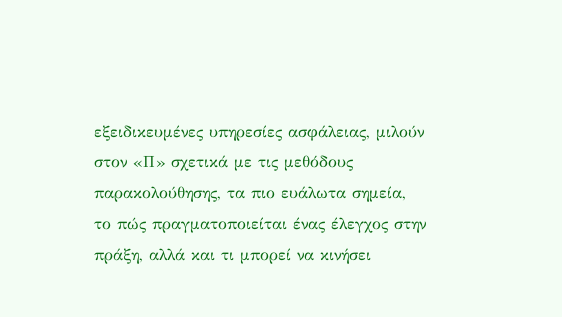εξειδικευμένες υπηρεσίες ασφάλειας, μιλούν στον «Π» σχετικά με τις μεθόδους παρακολούθησης, τα πιο ευάλωτα σημεία, το πώς πραγματοποιείται ένας έλεγχος στην πράξη, αλλά και τι μπορεί να κινήσει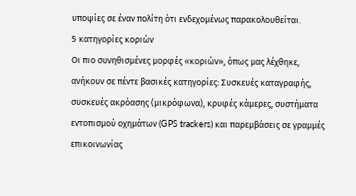υποψίες σε έναν πολίτη ότι ενδεχομένως παρακολουθείται.
5 κατηγορίες κοριών
Οι πιο συνηθισμένες μορφές «κοριών», όπως μας λέχθηκε, ανήκουν σε πέντε βασικές κατηγορίες: Συσκευές καταγραφής, συσκευές ακρόασης (μικρόφωνα), κρυφές κάμερες, συστήματα εντοπισμού οχημάτων (GPS trackers) και παρεμβάσεις σε γραμμές επικοινωνίας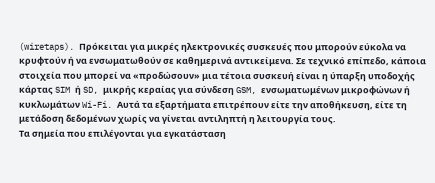(wiretaps). Πρόκειται για μικρές ηλεκτρονικές συσκευές που μπορούν εύκολα να κρυφτούν ή να ενσωματωθούν σε καθημερινά αντικείμενα. Σε τεχνικό επίπεδο, κάποια στοιχεία που μπορεί να «προδώσουν» μια τέτοια συσκευή είναι η ύπαρξη υποδοχής κάρτας SIM ή SD, μικρής κεραίας για σύνδεση GSM, ενσωματωμένων μικροφώνων ή κυκλωμάτων Wi-Fi. Αυτά τα εξαρτήματα επιτρέπουν είτε την αποθήκευση, είτε τη μετάδοση δεδομένων χωρίς να γίνεται αντιληπτή η λειτουργία τους.
Τα σημεία που επιλέγονται για εγκατάσταση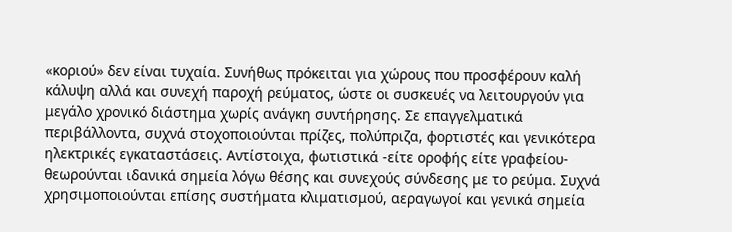«κοριού» δεν είναι τυχαία. Συνήθως πρόκειται για χώρους που προσφέρουν καλή κάλυψη αλλά και συνεχή παροχή ρεύματος, ώστε οι συσκευές να λειτουργούν για μεγάλο χρονικό διάστημα χωρίς ανάγκη συντήρησης. Σε επαγγελματικά περιβάλλοντα, συχνά στοχοποιούνται πρίζες, πολύπριζα, φορτιστές και γενικότερα ηλεκτρικές εγκαταστάσεις. Αντίστοιχα, φωτιστικά -είτε οροφής είτε γραφείου- θεωρούνται ιδανικά σημεία λόγω θέσης και συνεχούς σύνδεσης με το ρεύμα. Συχνά χρησιμοποιούνται επίσης συστήματα κλιματισμού, αεραγωγοί και γενικά σημεία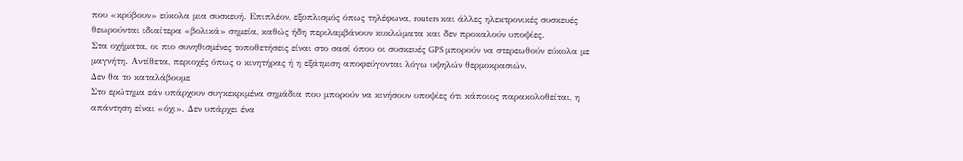που «κρύβουν» εύκολα μια συσκευή. Επιπλέον, εξοπλισμός όπως τηλέφωνα, routers και άλλες ηλεκτρονικές συσκευές θεωρούνται ιδιαίτερα «βολικά» σημεία, καθώς ήδη περιλαμβάνουν κυκλώματα και δεν προκαλούν υποψίες.
Στα οχήματα, οι πιο συνηθισμένες τοποθετήσεις είναι στο σασί όπου οι συσκευές GPS μπορούν να στερεωθούν εύκολα με μαγνήτη. Αντίθετα, περιοχές όπως ο κινητήρας ή η εξάτμιση αποφεύγονται λόγω υψηλών θερμοκρασιών.
Δεν θα το καταλάβουμε
Στο ερώτημα εάν υπάρχουν συγκεκριμένα σημάδια που μπορούν να κινήσουν υποψίες ότι κάποιος παρακολοθείται, η απάντηση είναι «όχι». Δεν υπάρχει ένα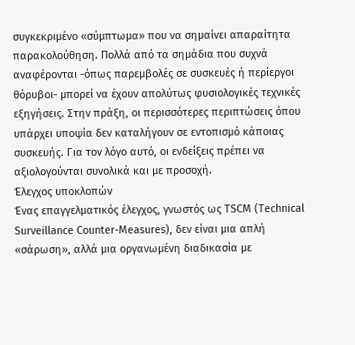συγκεκριμένο «σύμπτωμα» που να σημαίνει απαραίτητα παρακολούθηση. Πολλά από τα σημάδια που συχνά αναφέρονται -όπως παρεμβολές σε συσκευές ή περίεργοι θόρυβοι- μπορεί να έχουν απολύτως φυσιολογικές τεχνικές εξηγήσεις. Στην πράξη, οι περισσότερες περιπτώσεις όπου υπάρχει υποψία δεν καταλήγουν σε εντοπισμό κάποιας συσκευής. Για τον λόγο αυτό, οι ενδείξεις πρέπει να αξιολογούνται συνολικά και με προσοχή.
Έλεγχος υποκλοπών
Ένας επαγγελματικός έλεγχος, γνωστός ως TSCM (Technical Surveillance Counter-Measures), δεν είναι μια απλή «σάρωση», αλλά μια οργανωμένη διαδικασία με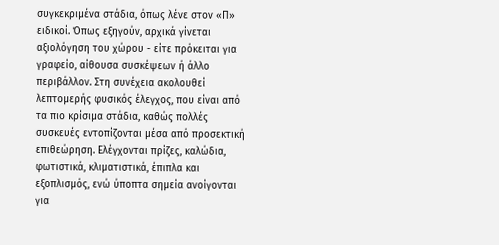συγκεκριμένα στάδια, όπως λένε στον «Π» ειδικοί. Όπως εξηγούν, αρχικά γίνεται αξιολόγηση του χώρου - είτε πρόκειται για γραφείο, αίθουσα συσκέψεων ή άλλο περιβάλλον. Στη συνέχεια ακολουθεί λεπτομερής φυσικός έλεγχος, που είναι από τα πιο κρίσιμα στάδια, καθώς πολλές συσκευές εντοπίζονται μέσα από προσεκτική επιθεώρηση. Ελέγχονται πρίζες, καλώδια, φωτιστικά, κλιματιστικά, έπιπλα και εξοπλισμός, ενώ ύποπτα σημεία ανοίγονται για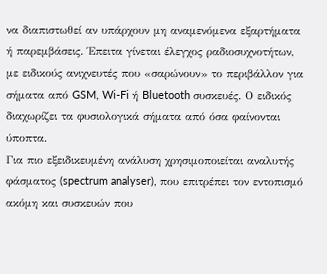να διαπιστωθεί αν υπάρχουν μη αναμενόμενα εξαρτήματα ή παρεμβάσεις. Έπειτα γίνεται έλεγχος ραδιοσυχνοτήτων, με ειδικούς ανιχνευτές που «σαρώνουν» το περιβάλλον για σήματα από GSM, Wi-Fi ή Bluetooth συσκευές. Ο ειδικός διαχωρίζει τα φυσιολογικά σήματα από όσα φαίνονται ύποπτα.
Για πιο εξειδικευμένη ανάλυση χρησιμοποιείται αναλυτής φάσματος (spectrum analyser), που επιτρέπει τον εντοπισμό ακόμη και συσκευών που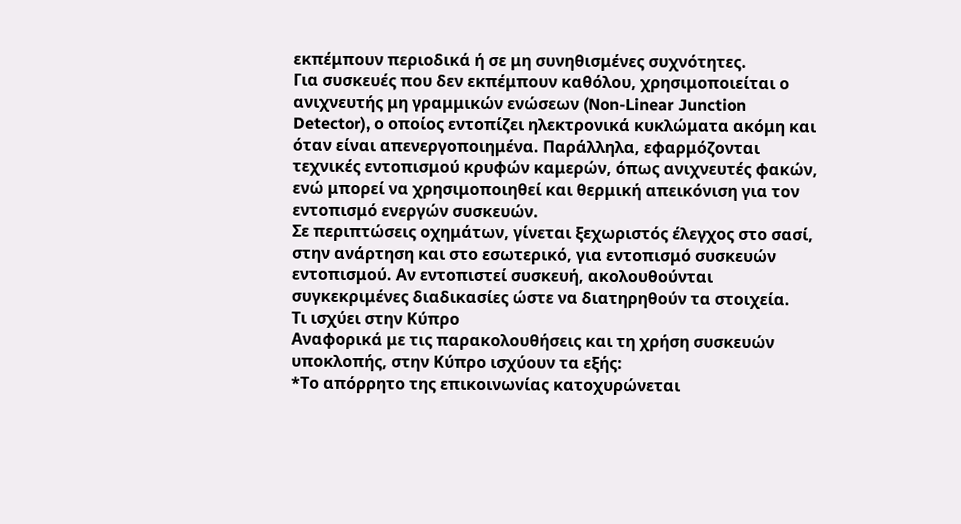εκπέμπουν περιοδικά ή σε μη συνηθισμένες συχνότητες.
Για συσκευές που δεν εκπέμπουν καθόλου, χρησιμοποιείται ο ανιχνευτής μη γραμμικών ενώσεων (Non-Linear Junction Detector), ο οποίος εντοπίζει ηλεκτρονικά κυκλώματα ακόμη και όταν είναι απενεργοποιημένα. Παράλληλα, εφαρμόζονται τεχνικές εντοπισμού κρυφών καμερών, όπως ανιχνευτές φακών, ενώ μπορεί να χρησιμοποιηθεί και θερμική απεικόνιση για τον εντοπισμό ενεργών συσκευών.
Σε περιπτώσεις οχημάτων, γίνεται ξεχωριστός έλεγχος στο σασί, στην ανάρτηση και στο εσωτερικό, για εντοπισμό συσκευών εντοπισμού. Αν εντοπιστεί συσκευή, ακολουθούνται συγκεκριμένες διαδικασίες ώστε να διατηρηθούν τα στοιχεία.
Τι ισχύει στην Κύπρο
Αναφορικά με τις παρακολουθήσεις και τη χρήση συσκευών υποκλοπής, στην Κύπρο ισχύουν τα εξής:
*Το απόρρητο της επικοινωνίας κατοχυρώνεται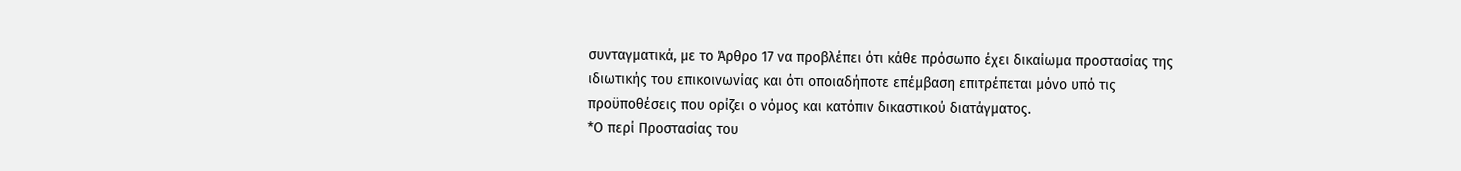συνταγματικά, με το Άρθρο 17 να προβλέπει ότι κάθε πρόσωπο έχει δικαίωμα προστασίας της ιδιωτικής του επικοινωνίας και ότι οποιαδήποτε επέμβαση επιτρέπεται μόνο υπό τις προϋποθέσεις που ορίζει ο νόμος και κατόπιν δικαστικού διατάγματος.
*Ο περί Προστασίας του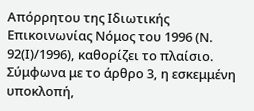Απόρρητου της Ιδιωτικής Επικοινωνίας Νόμος του 1996 (Ν. 92(Ι)/1996), καθορίζει το πλαίσιο. Σύμφωνα με το άρθρο 3, η εσκεμμένη υποκλοπή,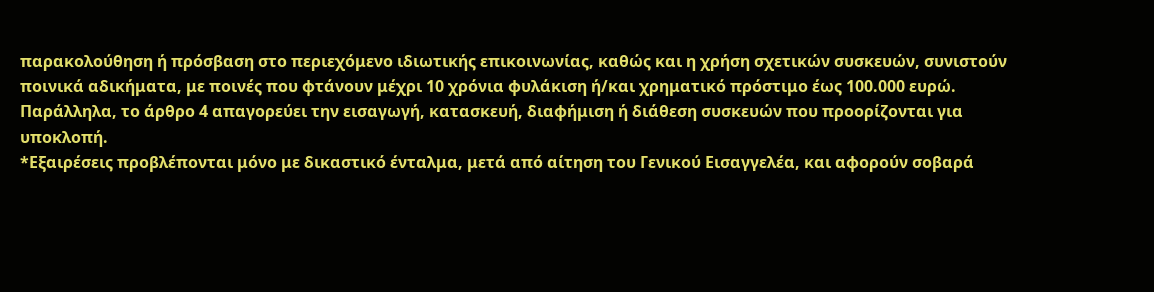παρακολούθηση ή πρόσβαση στο περιεχόμενο ιδιωτικής επικοινωνίας, καθώς και η χρήση σχετικών συσκευών, συνιστούν ποινικά αδικήματα, με ποινές που φτάνουν μέχρι 10 χρόνια φυλάκιση ή/και χρηματικό πρόστιμο έως 100.000 ευρώ. Παράλληλα, το άρθρο 4 απαγορεύει την εισαγωγή, κατασκευή, διαφήμιση ή διάθεση συσκευών που προορίζονται για υποκλοπή.
*Εξαιρέσεις προβλέπονται μόνο με δικαστικό ένταλμα, μετά από αίτηση του Γενικού Εισαγγελέα, και αφορούν σοβαρά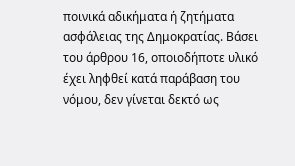ποινικά αδικήματα ή ζητήματα ασφάλειας της Δημοκρατίας. Βάσει του άρθρου 16, οποιοδήποτε υλικό έχει ληφθεί κατά παράβαση του νόμου, δεν γίνεται δεκτό ως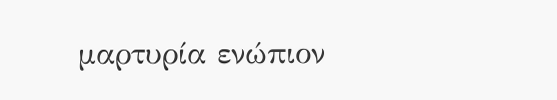μαρτυρία ενώπιον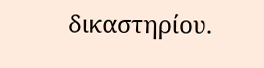δικαστηρίου.